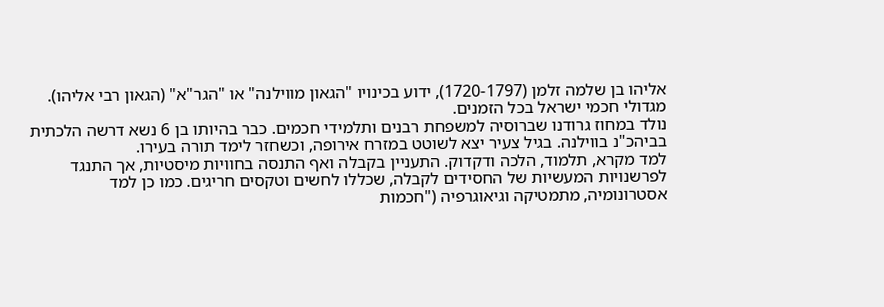אליהו בן שלמה זלמן (1720-1797), ידוע בכינויו "הגאון מווילנה" או "הגר"א" (הגאון רבי אליהו). מגדולי חכמי ישראל בכל הזמנים.
נולד במחוז גרודנו שברוסיה למשפחת רבנים ותלמידי חכמים. כבר בהיותו בן 6 נשא דרשה הלכתית בביהכ"נ בווילנה. בגיל צעיר יצא לשוטט במזרח אירופה, וכשחזר לימד תורה בעירו.
למד מקרא, תלמוד, הלכה ודקדוק. התעניין בקבלה ואף התנסה בחוויות מיסטיות, אך התנגד לפרשנויות המעשיות של החסידים לקבלה, שכללו לחשים וטקסים חריגים. כמו כן למד אסטרונומיה, מתמטיקה וגיאוגרפיה ("חכמות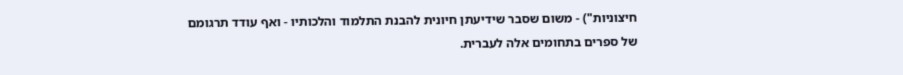חיצוניות") - משום שסבר שידיעתן חיונית להבנת התלמוד והלכותיו - ואף עודד תרגומם של ספרים בתחומים אלה לעברית.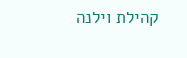קהילת וילנה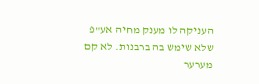העניקה לו מענק מחיה אע"פ שלא שימש בה ברבנות. לא קם מערער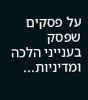על פסקים שפסק בענייני הלכה ומדיניות...